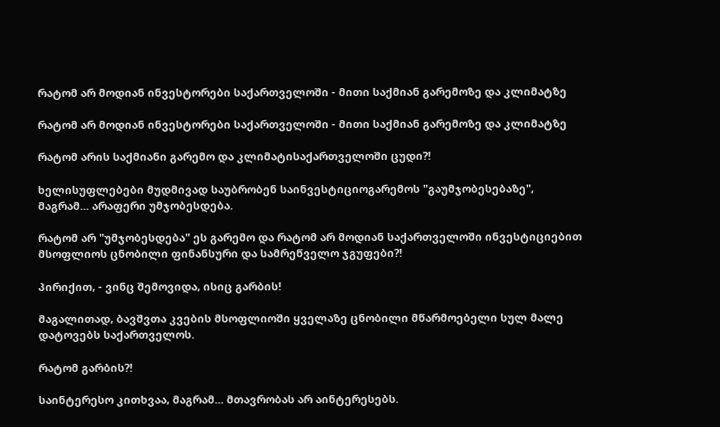რატომ არ მოდიან ინვესტორები საქართველოში - მითი საქმიან გარემოზე და კლიმატზე

რატომ არ მოდიან ინვესტორები საქართველოში - მითი საქმიან გარემოზე და კლიმატზე

რატომ არის საქმიანი გარემო და კლიმატისაქართველოში ცუდი?!

ხელისუფლებები მუდმივად საუბრობენ საინვესტიციოგარემოს "გაუმჯობესებაზე", მაგრამ... არაფერი უმჯობესდება.

რატომ არ "უმჯობესდება" ეს გარემო და რატომ არ მოდიან საქართველოში ინვესტიციებით მსოფლიოს ცნობილი ფინანსური და სამრეწველო ჯგუფები?!

პირიქით, - ვინც შემოვიდა, ისიც გარბის!

მაგალითად, ბავშვთა კვების მსოფლიოში ყველაზე ცნობილი მწარმოებელი სულ მალე დატოვებს საქართველოს.

რატომ გარბის?!

საინტერესო კითხვაა, მაგრამ... მთავრობას არ აინტერესებს.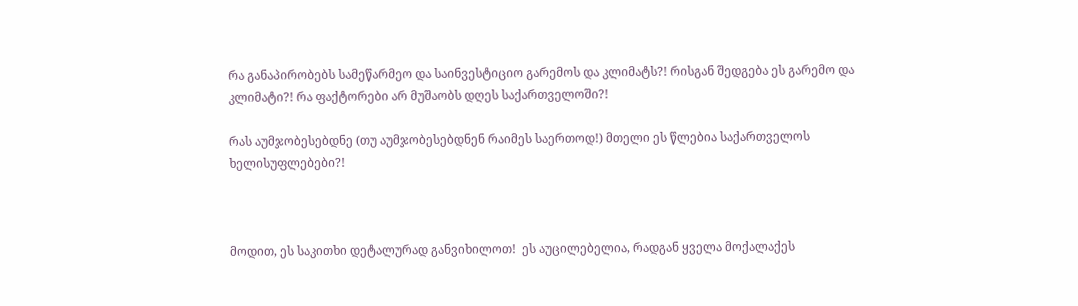რა განაპირობებს სამეწარმეო და საინვესტიციო გარემოს და კლიმატს?! რისგან შედგება ეს გარემო და კლიმატი?! რა ფაქტორები არ მუშაობს დღეს საქართველოში?!

რას აუმჯობესებდნე (თუ აუმჯობესებდნენ რაიმეს საერთოდ!) მთელი ეს წლებია საქართველოს ხელისუფლებები?!



მოდით, ეს საკითხი დეტალურად განვიხილოთ!  ეს აუცილებელია, რადგან ყველა მოქალაქეს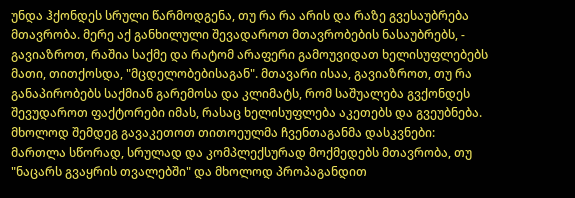უნდა ჰქონდეს სრული წარმოდგენა, თუ რა რა არის და რაზე გვესაუბრება მთავრობა. მერე აქ განხილული შევადაროთ მთავრობების ნასაუბრებს, - გავიაზროთ, რაშია საქმე და რატომ არაფერი გამოუვიდათ ხელისუფლებებს მათი, თითქოსდა, "მცდელობებისაგან". მთავარი ისაა, გავიაზროთ, თუ რა განაპირობებს საქმიან გარემოსა და კლიმატს, რომ საშუალება გვქონდეს შევუდაროთ ფაქტორები იმას, რასაც ხელისუფლება აკეთებს და გვეუბნება. მხოლოდ შემდეგ გავაკეთოთ თითოეულმა ჩვენთაგანმა დასკვნები: მართლა სწორად, სრულად და კომპლექსურად მოქმედებს მთავრობა, თუ "ნაცარს გვაყრის თვალებში" და მხოლოდ პროპაგანდით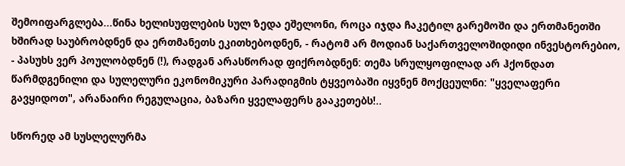შემოიფარგლება...წინა ხელისუფლების სულ ზედა ეშელონი, როცა იჯდა ჩაკეტილ გარემოში და ერთმანეთში ხშირად საუბრობდნენ და ერთმანეთს ეკითხებოდნენ, - რატომ არ მოდიან საქართველოშიდიდი ინვესტორებიო, - პასუხს ვერ პოულობდნენ (!), რადგან არასწორად ფიქრობდნენ: თემა სრულყოფილად არ ჰქონდათ წარმდგენილი და სულელური ეკონომიკური პარადიგმის ტყვეობაში იყვნენ მოქცეულნი: "ყველაფერი გავყიდოთ", არანაირი რეგულაცია, ბაზარი ყველაფერს გააკეთებს!..

სწორედ ამ სუსლელურმა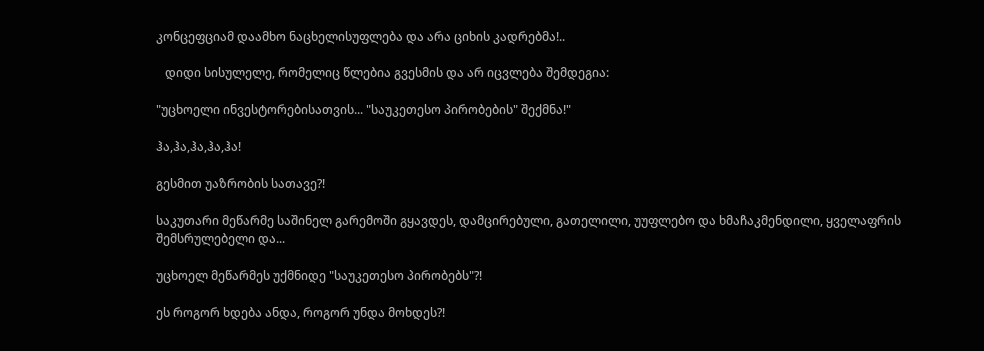კონცეფციამ დაამხო ნაცხელისუფლება და არა ციხის კადრებმა!..

   დიდი სისულელე, რომელიც წლებია გვესმის და არ იცვლება შემდეგია:

"უცხოელი ინვესტორებისათვის... "საუკეთესო პირობების" შექმნა!"

ჰა,ჰა,ჰა,ჰა,ჰა!

გესმით უაზრობის სათავე?!

საკუთარი მეწარმე საშინელ გარემოში გყავდეს, დამცირებული, გათელილი, უუფლებო და ხმაჩაკმენდილი, ყველაფრის შემსრულებელი და...

უცხოელ მეწარმეს უქმნიდე "საუკეთესო პირობებს"?!

ეს როგორ ხდება ანდა, როგორ უნდა მოხდეს?!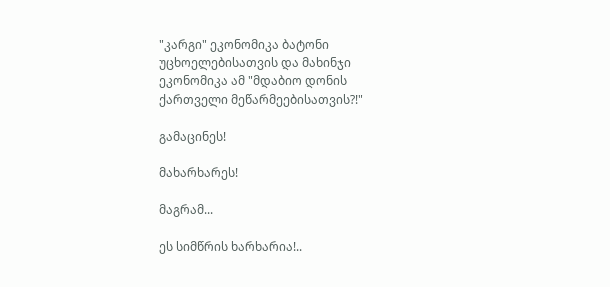"კარგი" ეკონომიკა ბატონი უცხოელებისათვის და მახინჯი ეკონომიკა ამ "მდაბიო დონის ქართველი მეწარმეებისათვის?!"

გამაცინეს!

მახარხარეს!

მაგრამ...

ეს სიმწრის ხარხარია!..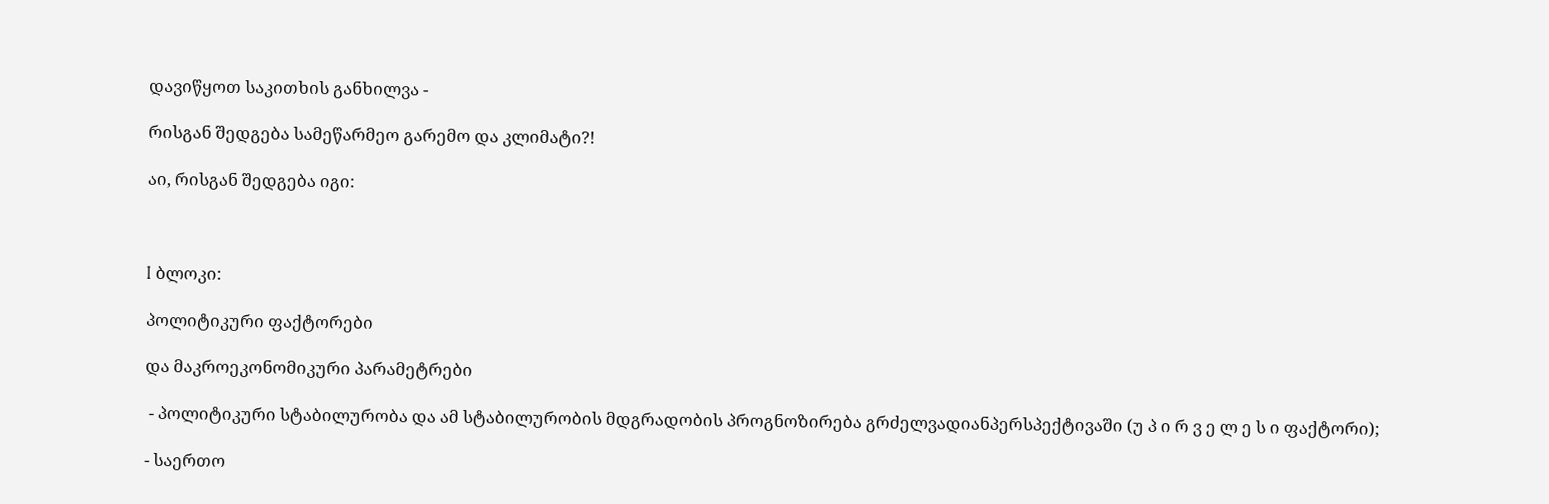დავიწყოთ საკითხის განხილვა -

რისგან შედგება სამეწარმეო გარემო და კლიმატი?!

აი, რისგან შედგება იგი:



I ბლოკი:

პოლიტიკური ფაქტორები

და მაკროეკონომიკური პარამეტრები

 - პოლიტიკური სტაბილურობა და ამ სტაბილურობის მდგრადობის პროგნოზირება გრძელვადიანპერსპექტივაში (უ პ ი რ ვ ე ლ ე ს ი ფაქტორი);

- საერთო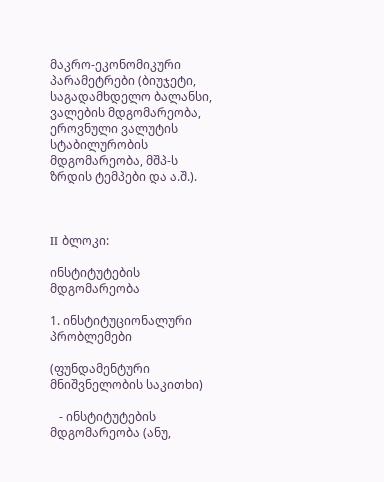მაკრო-ეკონომიკური პარამეტრები (ბიუჯეტი, საგადამხდელო ბალანსი, ვალების მდგომარეობა, ეროვნული ვალუტის სტაბილურობის მდგომარეობა, მშპ-ს ზრდის ტემპები და ა.შ.).



II ბლოკი:

ინსტიტუტების მდგომარეობა

1. ინსტიტუციონალური პრობლემები

(ფუნდამენტური მნიშვნელობის საკითხი)

   - ინსტიტუტების მდგომარეობა (ანუ,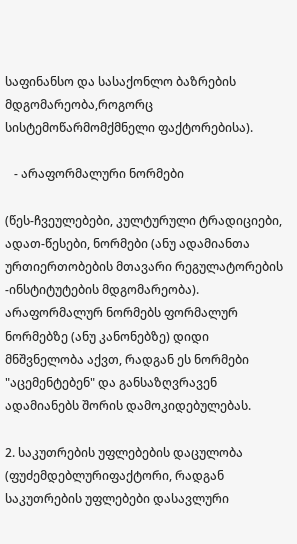საფინანსო და სასაქონლო ბაზრების მდგომარეობა,როგორც სისტემოწარმომქმნელი ფაქტორებისა).

   - არაფორმალური ნორმები

(წეს-ჩვეულებები, კულტურული ტრადიციები, ადათ-წესები, ნორმები (ანუ ადამიანთა ურთიერთობების მთავარი რეგულატორების -ინსტიტუტების მდგომარეობა). არაფორმალურ ნორმებს ფორმალურ ნორმებზე (ანუ კანონებზე) დიდი მნშვნელობა აქვთ, რადგან ეს ნორმები "აცემენტებენ" და განსაზღვრავენ ადამიანებს შორის დამოკიდებულებას.

2. საკუთრების უფლებების დაცულობა (ფუძემდებლურიფაქტორი, რადგან საკუთრების უფლებები დასავლური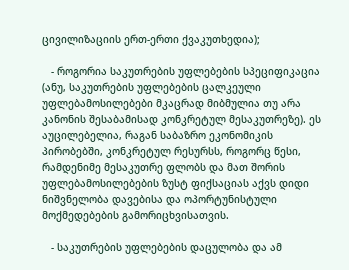ცივილიზაციის ერთ-ერთი ქვაკუთხედია);

   - როგორია საკუთრების უფლებების სპეციფიკაცია (ანუ, საკუთრების უფლებების ცალკეული უფლებამოსილებები მკაცრად მიბმულია თუ არა კანონის შესაბამისად კონკრეტულ მესაკუთრეზე). ეს აუცილებელია, რაგან საბაზრო ეკონომიკის პირობებში, კონკრეტულ რესურსს, როგორც წესი, რამდენიმე მესაკუთრე ფლობს და მათ შორის უფლებამოსილებების ზუსტ ფიქსაციას აქვს დიდი ნიშვნელობა დავებისა და ოპორტუნისტული მოქმედებების გამორიცხვისათვის.

   - საკუთრების უფლებების დაცულობა და ამ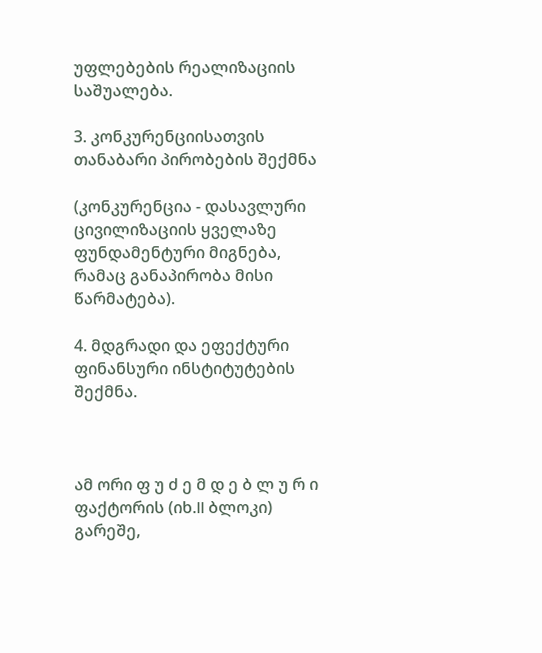უფლებების რეალიზაციის საშუალება.

3. კონკურენციისათვის თანაბარი პირობების შექმნა

(კონკურენცია - დასავლური ცივილიზაციის ყველაზე ფუნდამენტური მიგნება, რამაც განაპირობა მისი წარმატება).

4. მდგრადი და ეფექტური ფინანსური ინსტიტუტების შექმნა.



ამ ორი ფ უ ძ ე მ დ ე ბ ლ უ რ ი  ფაქტორის (იხ.II ბლოკი) გარეშე,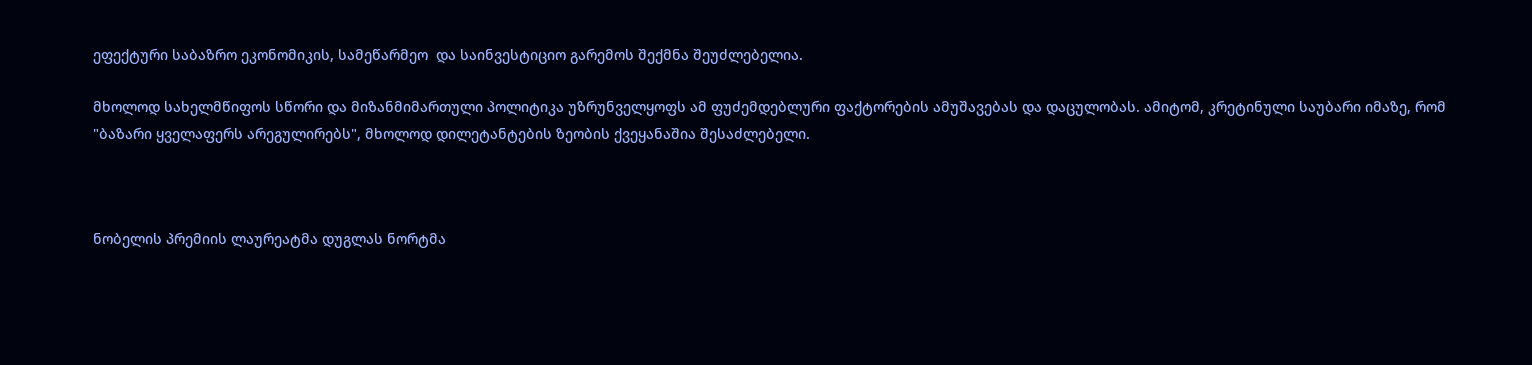ეფექტური საბაზრო ეკონომიკის, სამეწარმეო  და საინვესტიციო გარემოს შექმნა შეუძლებელია.

მხოლოდ სახელმწიფოს სწორი და მიზანმიმართული პოლიტიკა უზრუნველყოფს ამ ფუძემდებლური ფაქტორების ამუშავებას და დაცულობას. ამიტომ, კრეტინული საუბარი იმაზე, რომ "ბაზარი ყველაფერს არეგულირებს", მხოლოდ დილეტანტების ზეობის ქვეყანაშია შესაძლებელი.



ნობელის პრემიის ლაურეატმა დუგლას ნორტმა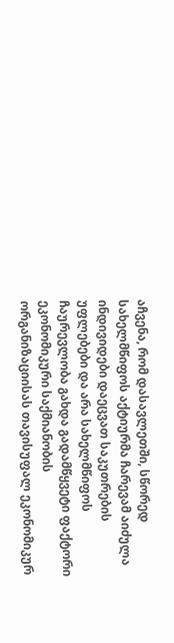აჩვენა, რომ დასავლეთში, სწორედ სახელმწიფოს აქტიურმა ჩარევამ აიძულა ინდივიდები დაეცვათ საკუთრების უფლებები და არა სახელმწიფოს ჩაურევლობა გახდა გადამწყვეტი ფაქტორი ეკონომიკური საქმიანობის ორგანიზაციისას თავისუფალ ეკონომიკურ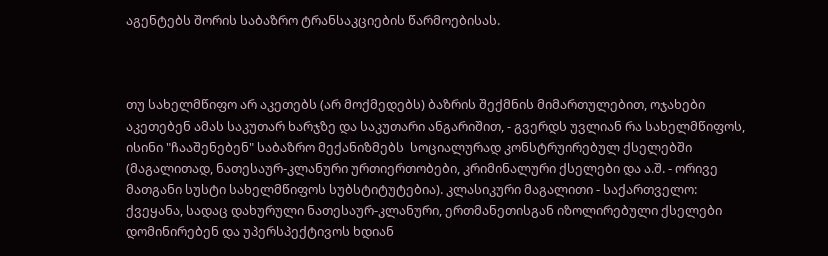აგენტებს შორის საბაზრო ტრანსაკციების წარმოებისას.



თუ სახელმწიფო არ აკეთებს (არ მოქმედებს) ბაზრის შექმნის მიმართულებით, ოჯახები აკეთებენ ამას საკუთარ ხარჯზე და საკუთარი ანგარიშით, - გვერდს უვლიან რა სახელმწიფოს, ისინი "ჩააშენებენ" საბაზრო მექანიზმებს  სოციალურად კონსტრუირებულ ქსელებში (მაგალითად, ნათესაურ-კლანური ურთიერთობები, კრიმინალური ქსელები და ა.შ. - ორივე მათგანი სუსტი სახელმწიფოს სუბსტიტუტებია). კლასიკური მაგალითი - საქართველო: ქვეყანა, სადაც დახურული ნათესაურ-კლანური, ერთმანეთისგან იზოლირებული ქსელები დომინირებენ და უპერსპექტივოს ხდიან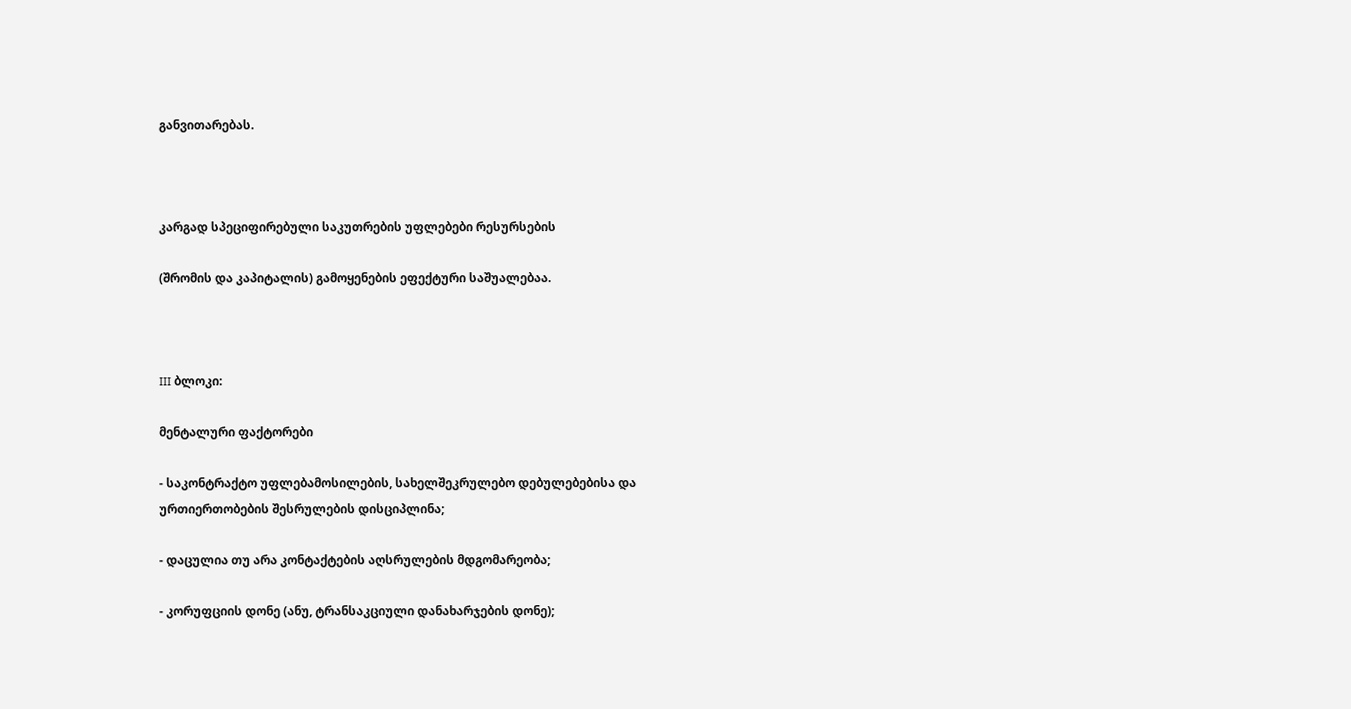განვითარებას.



კარგად სპეციფირებული საკუთრების უფლებები რესურსების

(შრომის და კაპიტალის) გამოყენების ეფექტური საშუალებაა.



III ბლოკი:

მენტალური ფაქტორები

- საკონტრაქტო უფლებამოსილების, სახელშეკრულებო დებულებებისა და ურთიერთობების შესრულების დისციპლინა;

- დაცულია თუ არა კონტაქტების აღსრულების მდგომარეობა;

- კორუფციის დონე (ანუ, ტრანსაკციული დანახარჯების დონე);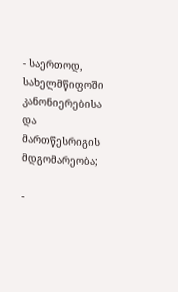- საერთოდ, სახელმწიფოში კანონიერებისა და მართწესრიგის მდგომარეობა;

-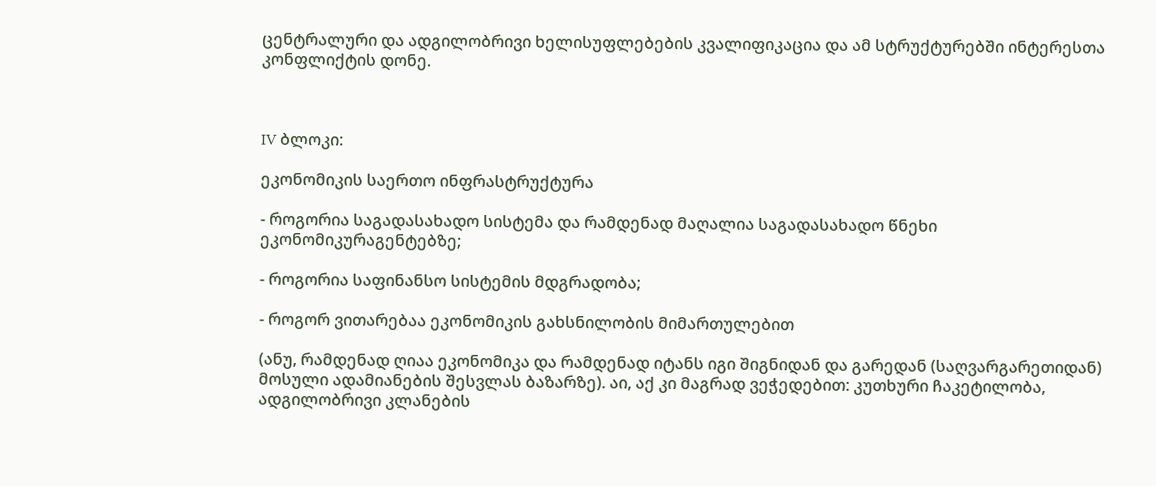ცენტრალური და ადგილობრივი ხელისუფლებების კვალიფიკაცია და ამ სტრუქტურებში ინტერესთა კონფლიქტის დონე.



IV ბლოკი:

ეკონომიკის საერთო ინფრასტრუქტურა

- როგორია საგადასახადო სისტემა და რამდენად მაღალია საგადასახადო წნეხი ეკონომიკურაგენტებზე;

- როგორია საფინანსო სისტემის მდგრადობა;

- როგორ ვითარებაა ეკონომიკის გახსნილობის მიმართულებით

(ანუ, რამდენად ღიაა ეკონომიკა და რამდენად იტანს იგი შიგნიდან და გარედან (საღვარგარეთიდან) მოსული ადამიანების შესვლას ბაზარზე). აი, აქ კი მაგრად ვეჭედებით: კუთხური ჩაკეტილობა, ადგილობრივი კლანების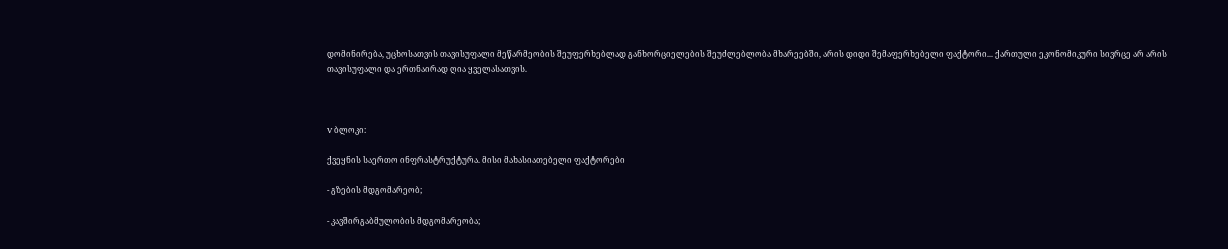დომინირება, უცხოსათვის თავისუფალი მეწარმეობის შეუფერხებლად განხორციელების შეუძლებლობა მხარეებში, არის დიდი შემაფერხებელი ფაქტორი... ქართული ეკონომიკური სივრცე არ არის თავისუფალი და ერთნაირად ღია ყველასათვის.



V ბლოკი:

ქვეყნის საერთო ინფრასტრუქტურა. მისი მახასიათებელი ფაქტორები

- გზების მდგომარეობ;

- კავშირგაბმულობის მდგომარეობა;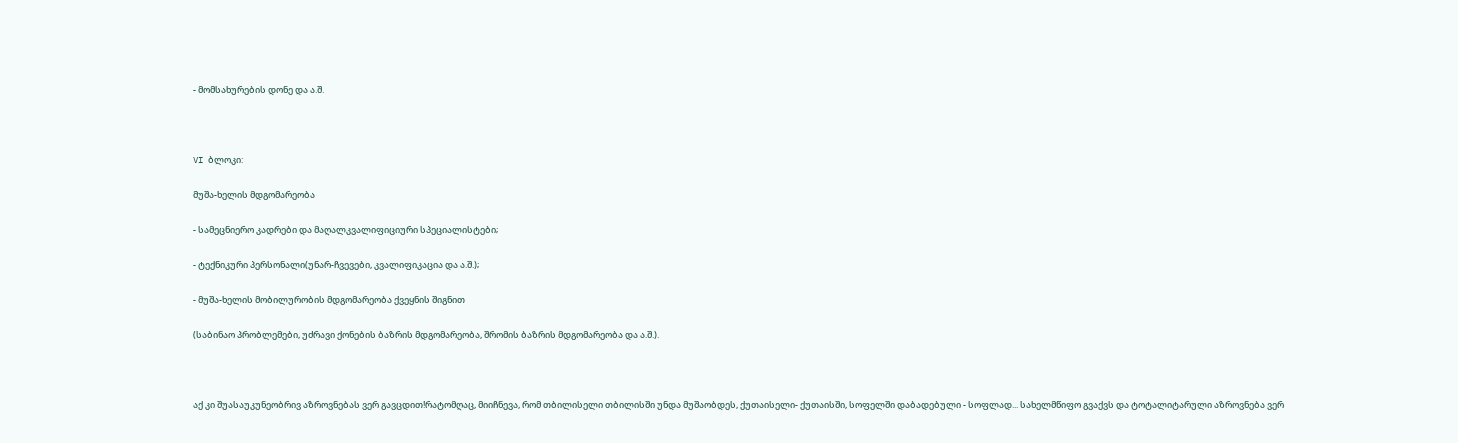- მომსახურების დონე და ა.შ.



VI ბლოკი:

მუშა-ხელის მდგომარეობა

- სამეცნიერო კადრები და მაღალკვალიფიციური სპეციალისტები;

- ტექნიკური პერსონალი(უნარ-ჩვევები, კვალიფიკაცია და ა.შ.);

- მუშა-ხელის მობილურობის მდგომარეობა ქვეყნის შიგნით

(საბინაო პრობლემები, უძრავი ქონების ბაზრის მდგომარეობა, შრომის ბაზრის მდგომარეობა და ა.შ.).



აქ კი შუასაუკუნეობრივ აზროვნებას ვერ გავცდით!რატომღაც, მიიჩნევა, რომ თბილისელი თბილისში უნდა მუშაობდეს, ქუთაისელი- ქუთაისში, სოფელში დაბადებული - სოფლად... სახელმწიფო გვაქვს და ტოტალიტარული აზროვნება ვერ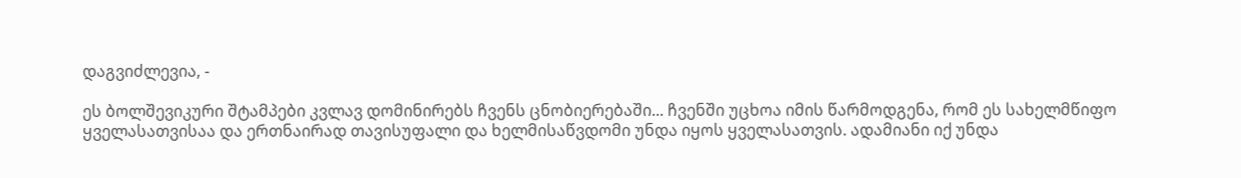დაგვიძლევია, -

ეს ბოლშევიკური შტამპები კვლავ დომინირებს ჩვენს ცნობიერებაში... ჩვენში უცხოა იმის წარმოდგენა, რომ ეს სახელმწიფო ყველასათვისაა და ერთნაირად თავისუფალი და ხელმისაწვდომი უნდა იყოს ყველასათვის. ადამიანი იქ უნდა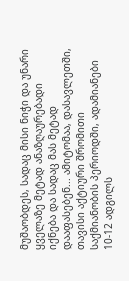მუშაობდეს, სადაც მისი ნიჭი და უნარი ყველაზე მეტად ანაზღაურებადი იქნება და სადაც მას მეტად დააფასებენ... ამიტომაა, დასავლეთში, თავისი აქტიური შრომითი საქმიანობის პერიოდში, ადამიანები 10-12 ადგილს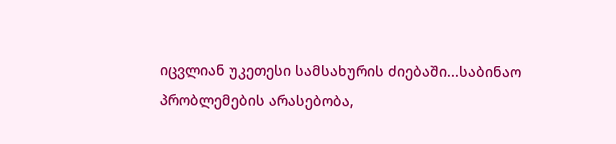იცვლიან უკეთესი სამსახურის ძიებაში...საბინაო პრობლემების არასებობა,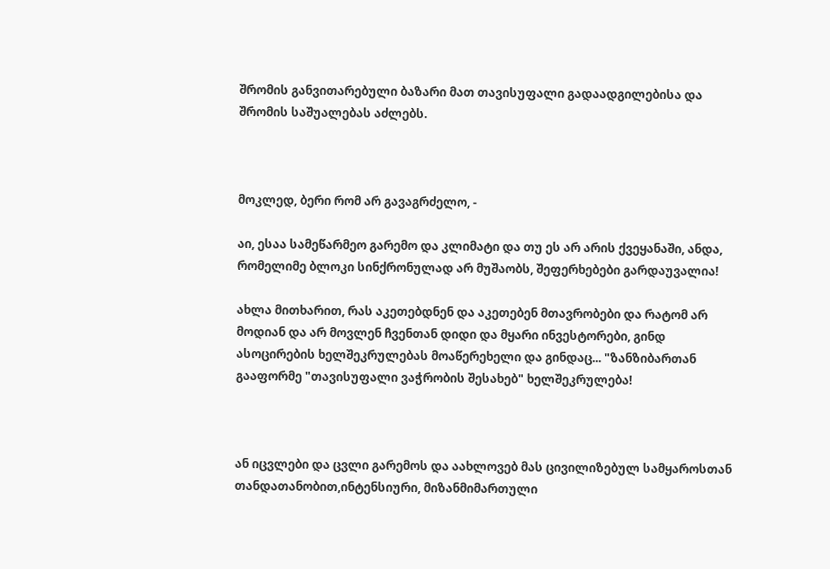შრომის განვითარებული ბაზარი მათ თავისუფალი გადაადგილებისა და შრომის საშუალებას აძლებს.



მოკლედ, ბერი რომ არ გავაგრძელო, -

აი, ესაა სამეწარმეო გარემო და კლიმატი და თუ ეს არ არის ქვეყანაში, ანდა, რომელიმე ბლოკი სინქრონულად არ მუშაობს, შეფერხებები გარდაუვალია!

ახლა მითხარით, რას აკეთებდნენ და აკეთებენ მთავრობები და რატომ არ მოდიან და არ მოვლენ ჩვენთან დიდი და მყარი ინვესტორები, გინდ ასოცირების ხელშეკრულებას მოაწერეხელი და გინდაც... "ზანზიბართან გააფორმე "თავისუფალი ვაჭრობის შესახებ" ხელშეკრულება!



ან იცვლები და ცვლი გარემოს და აახლოვებ მას ცივილიზებულ სამყაროსთან თანდათანობით,ინტენსიური, მიზანმიმართული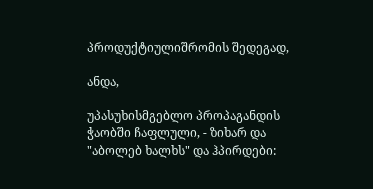პროდუქტიულიშრომის შედეგად,

ანდა,

უპასუხისმგებლო პროპაგანდის ჭაობში ჩაფლული, - ზიხარ და "აბოლებ ხალხს" და ჰპირდები: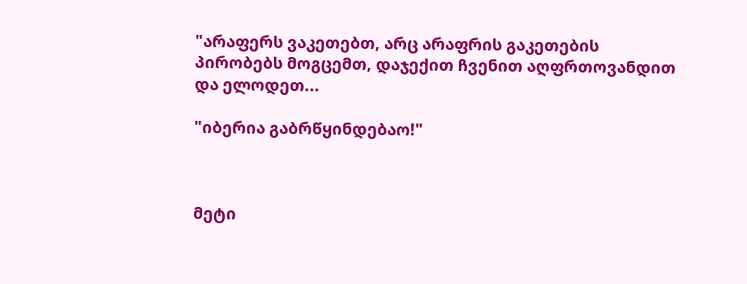"არაფერს ვაკეთებთ, არც არაფრის გაკეთების პირობებს მოგცემთ, დაჯექით ჩვენით აღფრთოვანდით და ელოდეთ...

"იბერია გაბრწყინდებაო!"



მეტი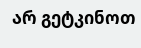არ გეტკინოთ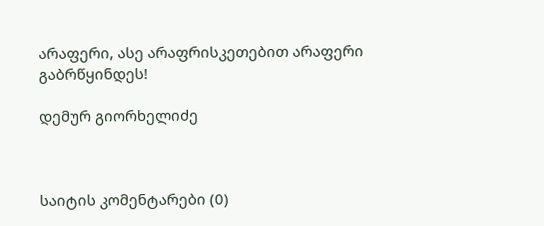არაფერი, ასე არაფრისკეთებით არაფერი გაბრწყინდეს!

დემურ გიორხელიძე



საიტის კომენტარები (0)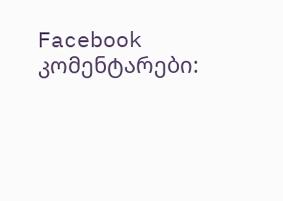Facebook კომენტარები: